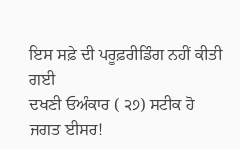ਇਸ ਸਫ਼ੇ ਦੀ ਪਰੂਫ਼ਰੀਡਿੰਗ ਨਹੀਂ ਕੀਤੀ ਗਈ
ਦਖਣੀ ਓਅੰਕਾਰ ( ੨੭) ਸਟੀਕ ਹੋ ਜਗਤ ਈਸਰ!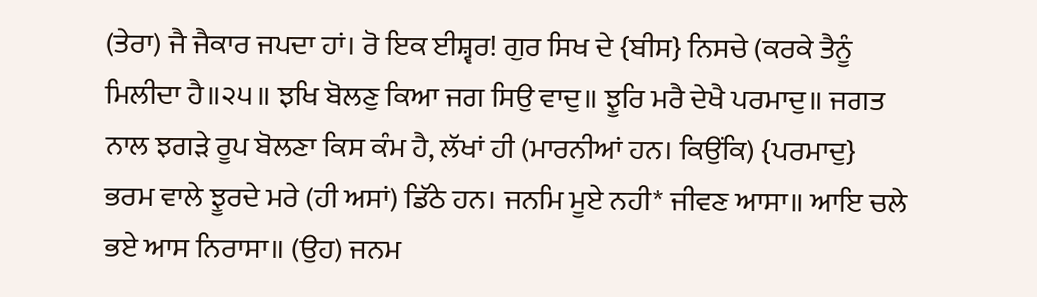(ਤੇਰਾ) ਜੈ ਜੈਕਾਰ ਜਪਦਾ ਹਾਂ। ਰੋ ਇਕ ਈਸ਼੍ਵਰ! ਗੁਰ ਸਿਖ ਦੇ {ਬੀਸ} ਨਿਸਚੇ (ਕਰਕੇ ਤੈਨੂੰ ਮਿਲੀਦਾ ਹੈ॥੨੫॥ ਝਖਿ ਬੋਲਣੁ ਕਿਆ ਜਗ ਸਿਉ ਵਾਦੁ॥ ਝੂਰਿ ਮਰੈ ਦੇਖੈ ਪਰਮਾਦੁ॥ ਜਗਤ ਨਾਲ ਝਗੜੇ ਰੂਪ ਬੋਲਣਾ ਕਿਸ ਕੰਮ ਹੈ, ਲੱਖਾਂ ਹੀ (ਮਾਰਨੀਆਂ ਹਨ। ਕਿਉਂਕਿ) {ਪਰਮਾਦੁ} ਭਰਮ ਵਾਲੇ ਝੂਰਦੇ ਮਰੇ (ਹੀ ਅਸਾਂ) ਡਿੱਠੇ ਹਨ। ਜਨਮਿ ਮੂਏ ਨਹੀ* ਜੀਵਣ ਆਸਾ॥ ਆਇ ਚਲੇ ਭਏ ਆਸ ਨਿਰਾਸਾ॥ (ਉਹ) ਜਨਮ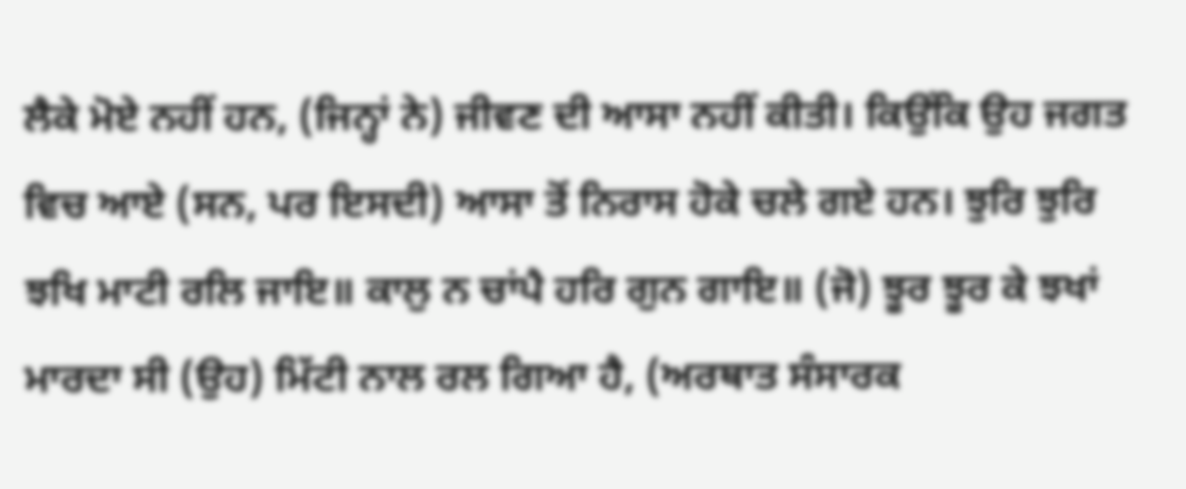ਲੈਕੇ ਮੋਏ ਨਹੀਂ ਹਨ, (ਜਿਨ੍ਹਾਂ ਨੇ) ਜੀਵਣ ਦੀ ਆਸਾ ਨਹੀਂ ਕੀਤੀ। ਕਿਉਂਕਿ ਉਹ ਜਗਤ ਵਿਚ ਆਏ (ਸਨ, ਪਰ ਇਸਦੀ) ਆਸਾ ਤੋਂ ਨਿਰਾਸ ਹੋਕੇ ਚਲੇ ਗਏ ਹਨ। ਝੁਰਿ ਝੁਰਿ ਝਖਿ ਮਾਟੀ ਰਲਿ ਜਾਇ॥ ਕਾਲੁ ਨ ਚਾਂਪੈ ਹਰਿ ਗੁਨ ਗਾਇ॥ (ਜੋ) ਝੂਰ ਝੂਰ ਕੇ ਝਖਾਂ ਮਾਰਦਾ ਸੀ (ਉਹ) ਮਿੱਟੀ ਨਾਲ ਰਲ ਗਿਆ ਹੈ, (ਅਰਥਾਤ ਸੰਸਾਰਕ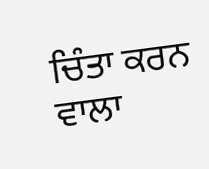ਚਿੰਤਾ ਕਰਨ ਵਾਲਾ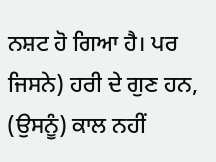ਨਸ਼ਟ ਹੋ ਗਿਆ ਹੈ। ਪਰ ਜਿਸਨੇ) ਹਰੀ ਦੇ ਗੁਣ ਹਨ, (ਉਸਨੂੰ) ਕਾਲ ਨਹੀਂ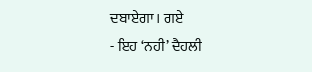ਦਬਾਏਗਾ। ਗਏ
- ਇਹ ‘ਨਹੀ’ ਦੈਹਲੀ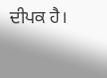ਦੀਪਕ ਹੈ।